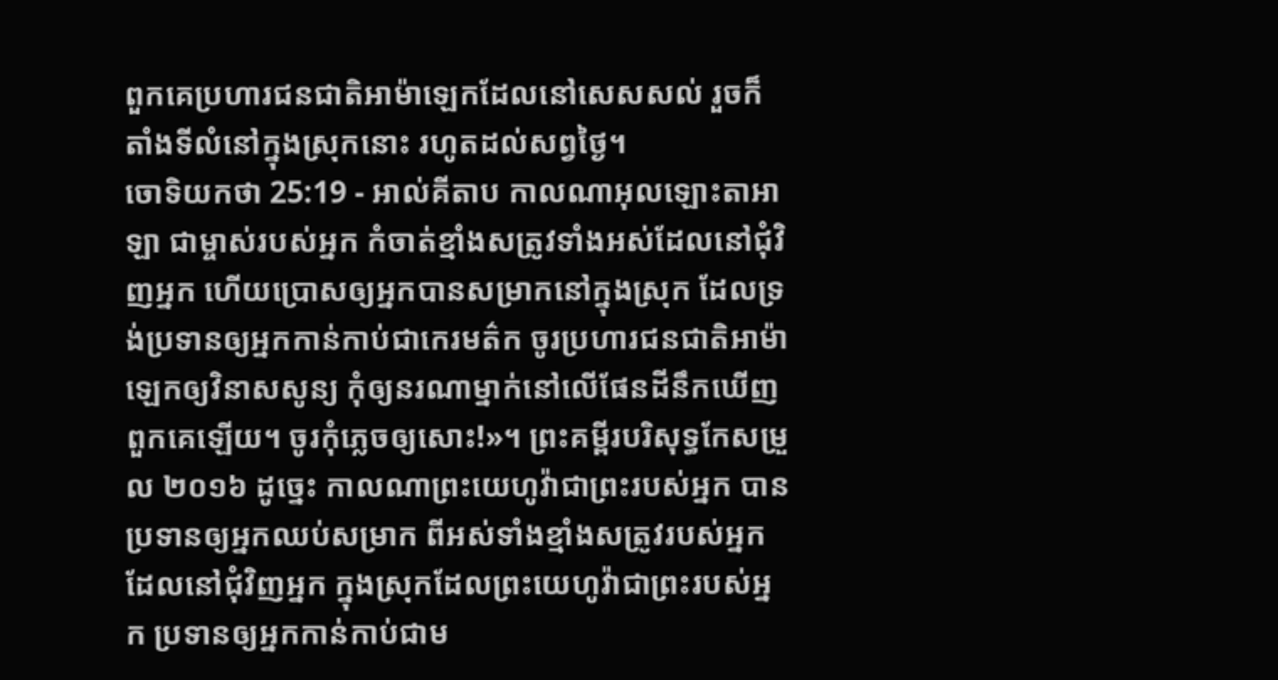ពួកគេប្រហារជនជាតិអាម៉ាឡេកដែលនៅសេសសល់ រួចក៏តាំងទីលំនៅក្នុងស្រុកនោះ រហូតដល់សព្វថ្ងៃ។
ចោទិយកថា 25:19 - អាល់គីតាប កាលណាអុលឡោះតាអាឡា ជាម្ចាស់របស់អ្នក កំចាត់ខ្មាំងសត្រូវទាំងអស់ដែលនៅជុំវិញអ្នក ហើយប្រោសឲ្យអ្នកបានសម្រាកនៅក្នុងស្រុក ដែលទ្រង់ប្រទានឲ្យអ្នកកាន់កាប់ជាកេរមត៌ក ចូរប្រហារជនជាតិអាម៉ាឡេកឲ្យវិនាសសូន្យ កុំឲ្យនរណាម្នាក់នៅលើផែនដីនឹកឃើញពួកគេឡើយ។ ចូរកុំភ្លេចឲ្យសោះ!»។ ព្រះគម្ពីរបរិសុទ្ធកែសម្រួល ២០១៦ ដូច្នេះ កាលណាព្រះយេហូវ៉ាជាព្រះរបស់អ្នក បានប្រទានឲ្យអ្នកឈប់សម្រាក ពីអស់ទាំងខ្មាំងសត្រូវរបស់អ្នកដែលនៅជុំវិញអ្នក ក្នុងស្រុកដែលព្រះយេហូវ៉ាជាព្រះរបស់អ្នក ប្រទានឲ្យអ្នកកាន់កាប់ជាម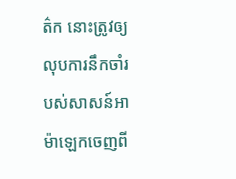ត៌ក នោះត្រូវឲ្យលុបការនឹកចាំរបស់សាសន៍អាម៉ាឡេកចេញពី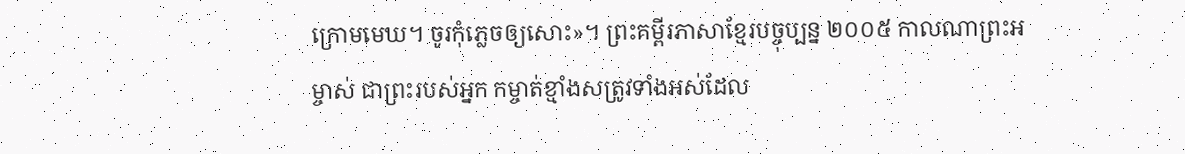ក្រោមមេឃ។ ចូរកុំភ្លេចឲ្យសោះ»។ ព្រះគម្ពីរភាសាខ្មែរបច្ចុប្បន្ន ២០០៥ កាលណាព្រះអម្ចាស់ ជាព្រះរបស់អ្នក កម្ចាត់ខ្មាំងសត្រូវទាំងអស់ដែល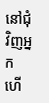នៅជុំវិញអ្នក ហើ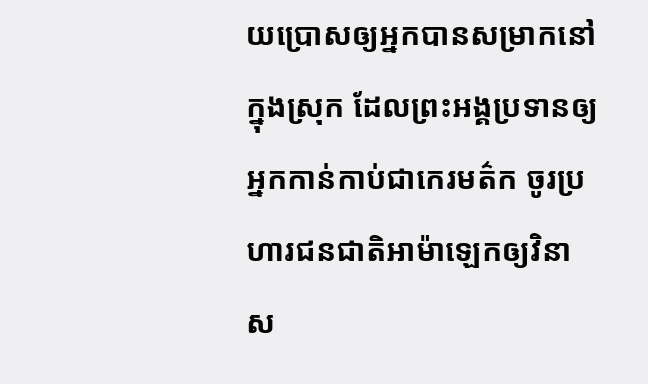យប្រោសឲ្យអ្នកបានសម្រាកនៅក្នុងស្រុក ដែលព្រះអង្គប្រទានឲ្យអ្នកកាន់កាប់ជាកេរមត៌ក ចូរប្រហារជនជាតិអាម៉ាឡេកឲ្យវិនាស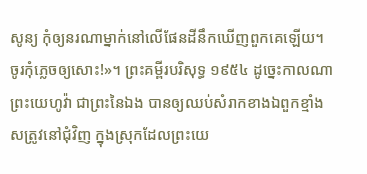សូន្យ កុំឲ្យនរណាម្នាក់នៅលើផែនដីនឹកឃើញពួកគេឡើយ។ ចូរកុំភ្លេចឲ្យសោះ!»។ ព្រះគម្ពីរបរិសុទ្ធ ១៩៥៤ ដូច្នេះកាលណាព្រះយេហូវ៉ា ជាព្រះនៃឯង បានឲ្យឈប់សំរាកខាងឯពួកខ្មាំងសត្រូវនៅជុំវិញ ក្នុងស្រុកដែលព្រះយេ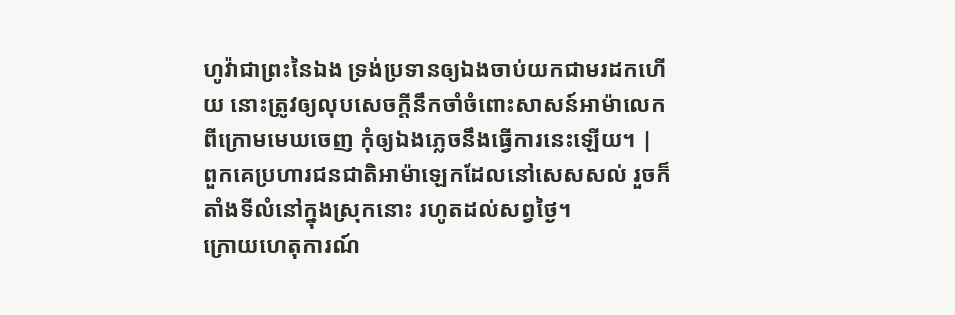ហូវ៉ាជាព្រះនៃឯង ទ្រង់ប្រទានឲ្យឯងចាប់យកជាមរដកហើយ នោះត្រូវឲ្យលុបសេចក្ដីនឹកចាំចំពោះសាសន៍អាម៉ាលេកពីក្រោមមេឃចេញ កុំឲ្យឯងភ្លេចនឹងធ្វើការនេះឡើយ។ |
ពួកគេប្រហារជនជាតិអាម៉ាឡេកដែលនៅសេសសល់ រួចក៏តាំងទីលំនៅក្នុងស្រុកនោះ រហូតដល់សព្វថ្ងៃ។
ក្រោយហេតុការណ៍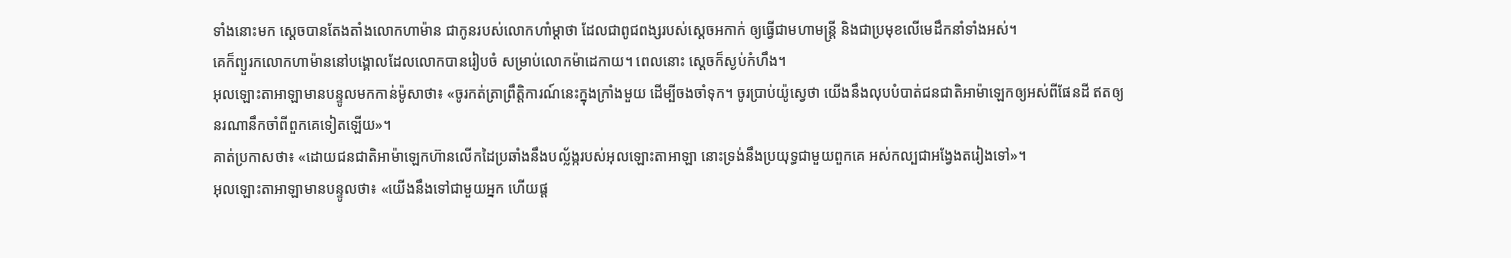ទាំងនោះមក ស្តេចបានតែងតាំងលោកហាម៉ាន ជាកូនរបស់លោកហាំម្ដាថា ដែលជាពូជពង្សរបស់ស្ដេចអកាក់ ឲ្យធ្វើជាមហាមន្ត្រី និងជាប្រមុខលើមេដឹកនាំទាំងអស់។
គេក៏ព្យួរកលោកហាម៉ាននៅបង្គោលដែលលោកបានរៀបចំ សម្រាប់លោកម៉ាដេកាយ។ ពេលនោះ ស្តេចក៏ស្ងប់កំហឹង។
អុលឡោះតាអាឡាមានបន្ទូលមកកាន់ម៉ូសាថា៖ «ចូរកត់ត្រាព្រឹត្តិការណ៍នេះក្នុងក្រាំងមួយ ដើម្បីចងចាំទុក។ ចូរប្រាប់យ៉ូស្វេថា យើងនឹងលុបបំបាត់ជនជាតិអាម៉ាឡេកឲ្យអស់ពីផែនដី ឥតឲ្យនរណានឹកចាំពីពួកគេទៀតឡើយ»។
គាត់ប្រកាសថា៖ «ដោយជនជាតិអាម៉ាឡេកហ៊ានលើកដៃប្រឆាំងនឹងបល្ល័ង្ករបស់អុលឡោះតាអាឡា នោះទ្រង់នឹងប្រយុទ្ធជាមួយពួកគេ អស់កល្បជាអង្វែងតរៀងទៅ»។
អុលឡោះតាអាឡាមានបន្ទូលថា៖ «យើងនឹងទៅជាមួយអ្នក ហើយផ្ត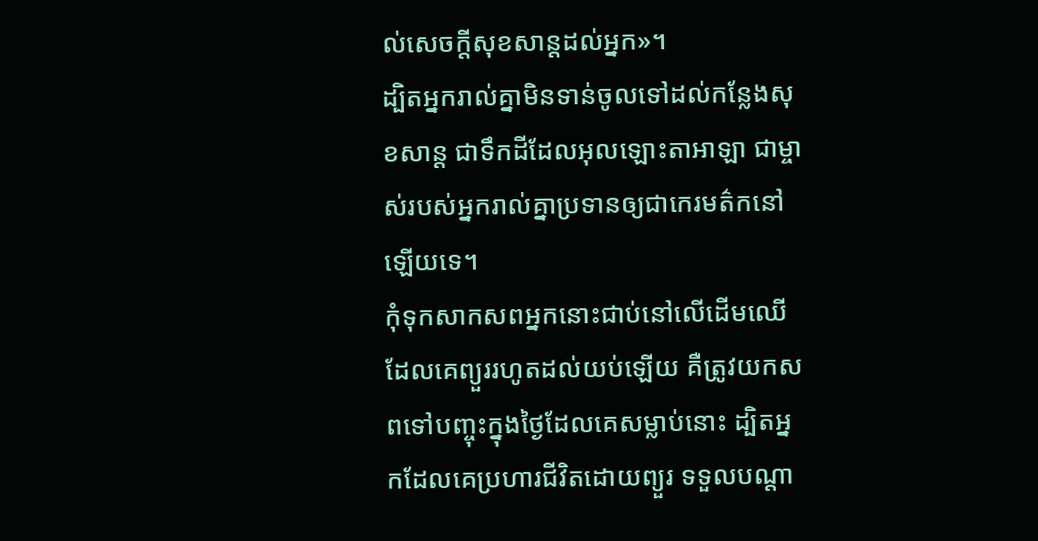ល់សេចក្តីសុខសាន្តដល់អ្នក»។
ដ្បិតអ្នករាល់គ្នាមិនទាន់ចូលទៅដល់កន្លែងសុខសាន្ត ជាទឹកដីដែលអុលឡោះតាអាឡា ជាម្ចាស់របស់អ្នករាល់គ្នាប្រទានឲ្យជាកេរមត៌កនៅឡើយទេ។
កុំទុកសាកសពអ្នកនោះជាប់នៅលើដើមឈើដែលគេព្យួររហូតដល់យប់ឡើយ គឺត្រូវយកសពទៅបញ្ចុះក្នុងថ្ងៃដែលគេសម្លាប់នោះ ដ្បិតអ្នកដែលគេប្រហារជីវិតដោយព្យួរ ទទួលបណ្តា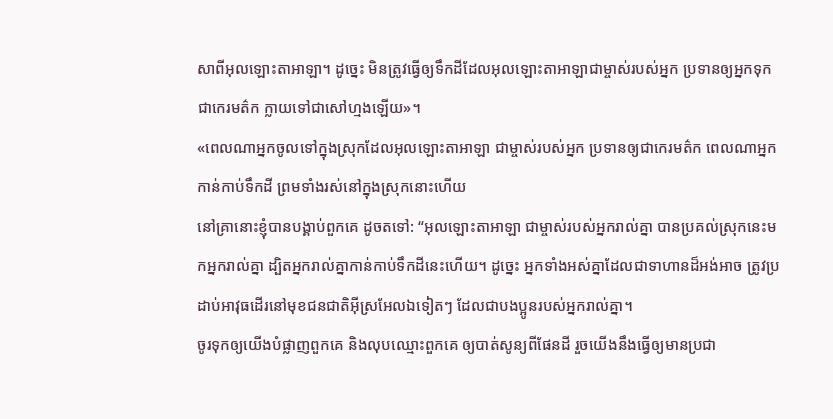សាពីអុលឡោះតាអាឡា។ ដូច្នេះ មិនត្រូវធ្វើឲ្យទឹកដីដែលអុលឡោះតាអាឡាជាម្ចាស់របស់អ្នក ប្រទានឲ្យអ្នកទុកជាកេរមត៌ក ក្លាយទៅជាសៅហ្មងឡើយ»។
«ពេលណាអ្នកចូលទៅក្នុងស្រុកដែលអុលឡោះតាអាឡា ជាម្ចាស់របស់អ្នក ប្រទានឲ្យជាកេរមត៌ក ពេលណាអ្នកកាន់កាប់ទឹកដី ព្រមទាំងរស់នៅក្នុងស្រុកនោះហើយ
នៅគ្រានោះខ្ញុំបានបង្គាប់ពួកគេ ដូចតទៅ: “អុលឡោះតាអាឡា ជាម្ចាស់របស់អ្នករាល់គ្នា បានប្រគល់ស្រុកនេះមកអ្នករាល់គ្នា ដ្បិតអ្នករាល់គ្នាកាន់កាប់ទឹកដីនេះហើយ។ ដូច្នេះ អ្នកទាំងអស់គ្នាដែលជាទាហានដ៏អង់អាច ត្រូវប្រដាប់អាវុធដើរនៅមុខជនជាតិអ៊ីស្រអែលឯទៀតៗ ដែលជាបងប្អូនរបស់អ្នករាល់គ្នា។
ចូរទុកឲ្យយើងបំផ្លាញពួកគេ និងលុបឈ្មោះពួកគេ ឲ្យបាត់សូន្យពីផែនដី រួចយើងនឹងធ្វើឲ្យមានប្រជា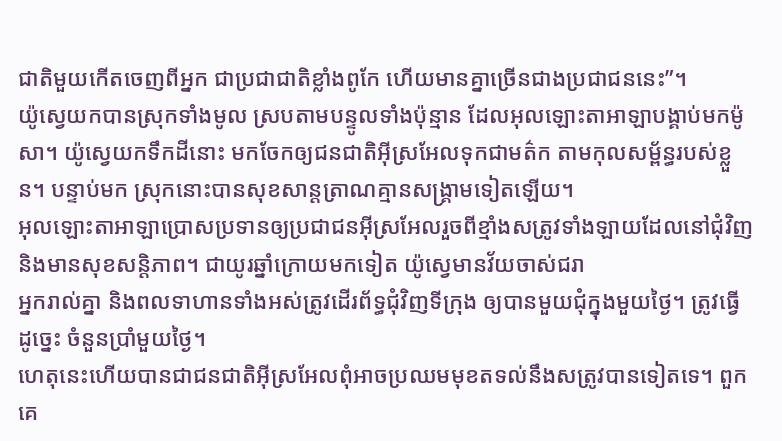ជាតិមួយកើតចេញពីអ្នក ជាប្រជាជាតិខ្លាំងពូកែ ហើយមានគ្នាច្រើនជាងប្រជាជននេះ”។
យ៉ូស្វេយកបានស្រុកទាំងមូល ស្របតាមបន្ទូលទាំងប៉ុន្មាន ដែលអុលឡោះតាអាឡាបង្គាប់មកម៉ូសា។ យ៉ូស្វេយកទឹកដីនោះ មកចែកឲ្យជនជាតិអ៊ីស្រអែលទុកជាមត៌ក តាមកុលសម្ព័ន្ធរបស់ខ្លួន។ បន្ទាប់មក ស្រុកនោះបានសុខសាន្តត្រាណគ្មានសង្គ្រាមទៀតឡើយ។
អុលឡោះតាអាឡាប្រោសប្រទានឲ្យប្រជាជនអ៊ីស្រអែលរួចពីខ្មាំងសត្រូវទាំងឡាយដែលនៅជុំវិញ និងមានសុខសន្តិភាព។ ជាយូរឆ្នាំក្រោយមកទៀត យ៉ូស្វេមានវ័យចាស់ជរា
អ្នករាល់គ្នា និងពលទាហានទាំងអស់ត្រូវដើរព័ទ្ធជុំវិញទីក្រុង ឲ្យបានមួយជុំក្នុងមួយថ្ងៃ។ ត្រូវធ្វើដូច្នេះ ចំនួនប្រាំមួយថ្ងៃ។
ហេតុនេះហើយបានជាជនជាតិអ៊ីស្រអែលពុំអាចប្រឈមមុខតទល់នឹងសត្រូវបានទៀតទេ។ ពួកគេ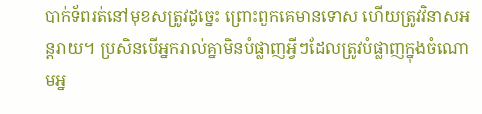បាក់ទ័ពរត់នៅមុខសត្រូវដូច្នេះ ព្រោះពួកគេមានទោស ហើយត្រូវវិនាសអន្តរាយ។ ប្រសិនបើអ្នករាល់គ្នាមិនបំផ្លាញអ្វីៗដែលត្រូវបំផ្លាញក្នុងចំណោមអ្ន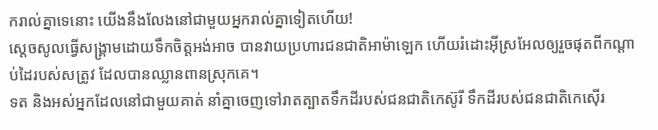ករាល់គ្នាទេនោះ យើងនឹងលែងនៅជាមួយអ្នករាល់គ្នាទៀតហើយ!
ស្តេចសូលធ្វើសង្គ្រាមដោយទឹកចិត្តអង់អាច បានវាយប្រហារជនជាតិអាម៉ាឡេក ហើយរំដោះអ៊ីស្រអែលឲ្យរួចផុតពីកណ្តាប់ដៃរបស់សត្រូវ ដែលបានឈ្លានពានស្រុកគេ។
ទត និងអស់អ្នកដែលនៅជាមួយគាត់ នាំគ្នាចេញទៅរាតត្បាតទឹកដីរបស់ជនជាតិកេស៊ូរី ទឹកដីរបស់ជនជាតិកេស៊ើរ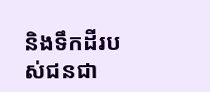និងទឹកដីរបស់ជនជា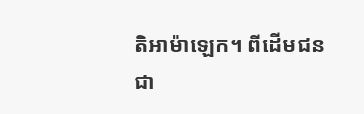តិអាម៉ាឡេក។ ពីដើមជនជា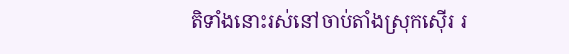តិទាំងនោះរស់នៅចាប់តាំងស្រុកស៊ើរ រ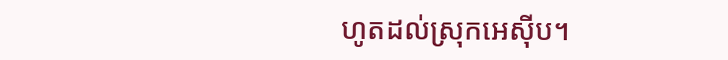ហូតដល់ស្រុកអេស៊ីប។